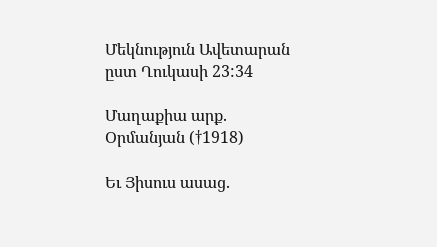Մեկնություն Ավետարան ըստ Ղուկասի 23:34

Մաղաքիա արք. Օրմանյան (†1918)

Եւ Յիսուս ասաց.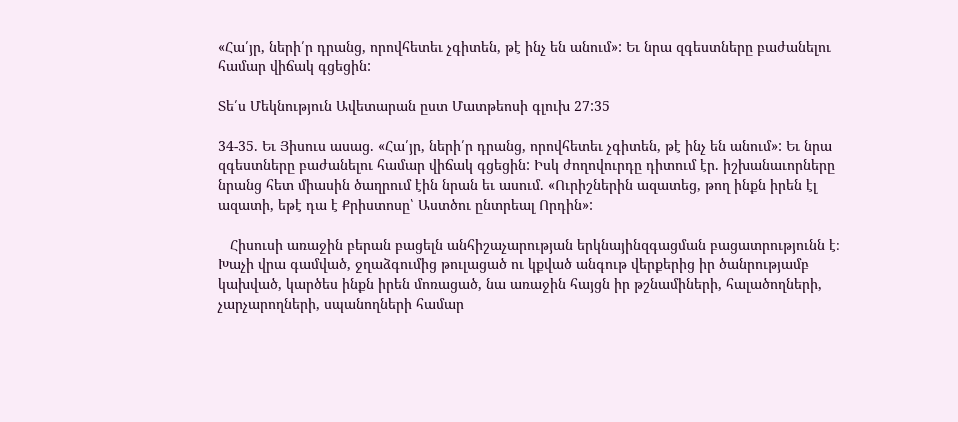«Հա՛յր, ների՛ր դրանց, որովհետեւ չգիտեն, թէ ինչ են անում»: Եւ նրա զգեստները բաժանելու համար վիճակ գցեցին:

Տե՛ս Մեկնություն Ավետարան ըստ Մատթեոսի գլուխ 27:35

34-35. Եւ Յիսուս ասաց. «Հա՛յր, ների՛ր դրանց, որովհետեւ չգիտեն, թէ ինչ են անում»: Եւ նրա զգեստները բաժանելու համար վիճակ գցեցին: Իսկ ժողովուրդը դիտում էր. իշխանաւորները նրանց հետ միասին ծաղրում էին նրան եւ ասում. «Ուրիշներին ազատեց, թող ինքն իրեն էլ ազատի, եթէ դա է Քրիստոսը՝ Աստծու ընտրեալ Որդին»:

   Հիսուսի առաջին բերան բացելն անհիշաչարության երկնայինզգացման բացատրությունն է։ Խաչի վրա գամված, ջղաձգումից թուլացած ու կքված անգութ վերքերից իր ծանրությամբ կախված, կարծես ինքն իրեն մոռացած, նա առաջին հայցն իր թշնամիների, հալածողների, չարչարողների, սպանողների համար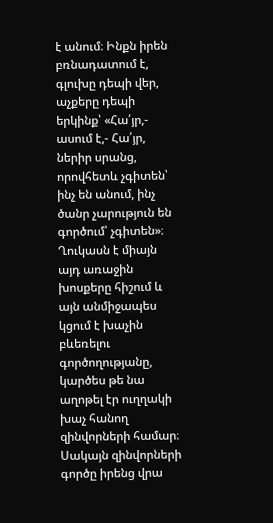է անում։ Ինքն իրեն բռնադատում է, գլուխը դեպի վեր, աչքերը դեպի երկինք՝ «Հա՛յր,- ասում է,- Հա՛յր, ներիր սրանց, որովհետև չգիտեն՝ ինչ են անում, ինչ ծանր չարություն են գործում՝ չգիտեն»։
Ղուկասն է միայն այդ առաջին խոսքերը հիշում և այն անմիջապես կցում է խաչին բևեռելու գործողությանը, կարծես թե նա աղոթել էր ուղղակի խաչ հանող զինվորների համար։ Սակայն զինվորների գործը իրենց վրա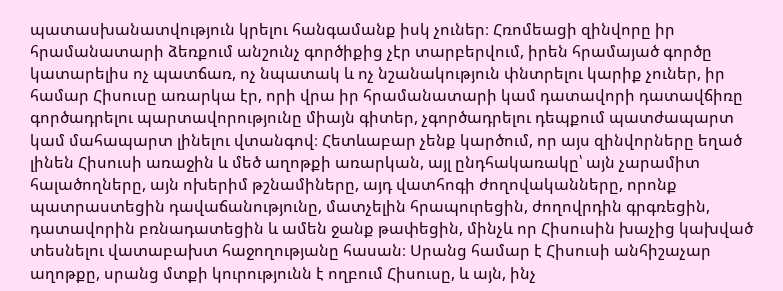պատասխանատվություն կրելու հանգամանք իսկ չուներ։ Հռոմեացի զինվորը իր հրամանատարի ձեռքում անշունչ գործիքից չէր տարբերվում, իրեն հրամայած գործը կատարելիս ոչ պատճառ, ոչ նպատակ և ոչ նշանակություն փնտրելու կարիք չուներ, իր համար Հիսուսը առարկա էր, որի վրա իր հրամանատարի կամ դատավորի դատավճիռը գործադրելու պարտավորությունը միայն գիտեր, չգործադրելու դեպքում պատժապարտ կամ մահապարտ լինելու վտանգով։ Հետևաբար չենք կարծում, որ այս զինվորները եղած լինեն Հիսուսի առաջին և մեծ աղոթքի առարկան, այլ ընդհակառակը՝ այն չարամիտ հալածողները, այն ոխերիմ թշնամիները, այդ վատհոգի ժողովականները, որոնք պատրաստեցին դավաճանությունը, մատչելին հրապուրեցին, ժողովրդին գրգռեցին, դատավորին բռնադատեցին և ամեն ջանք թափեցին, մինչև որ Հիսուսին խաչից կախված տեսնելու վատաբախտ հաջողությանը հասան։ Սրանց համար է Հիսուսի անհիշաչար աղոթքը, սրանց մտքի կուրությունն է ողբում Հիսուսը, և այն, ինչ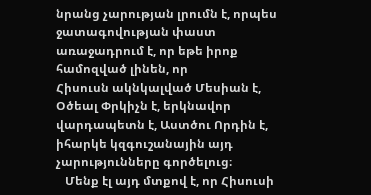նրանց չարության լրումն է, որպես ջատագովության փաստ առաջադրում է, որ եթե իրոք համոզված լինեն, որ
Հիսուսն ակնկալված Մեսիան է, Օծեալ Փրկիչն է, երկնավոր վարդապետն է, Աստծու Որդին է, իհարկե կզգուշանային այդ չարությունները գործելուց։
   Մենք էլ այդ մտքով է, որ Հիսուսի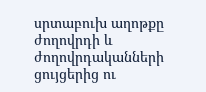սրտաբուխ աղոթքը ժողովրդի և ժողովրդականների ցույցերից ու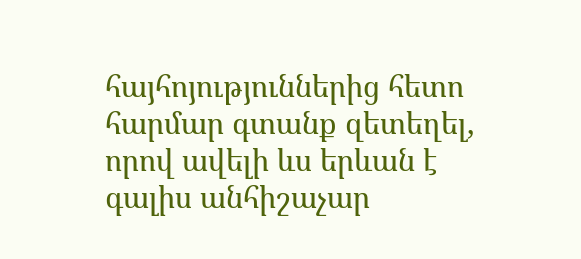հայհոյություններից հետո հարմար գտանք զետեղել, որով ավելի ևս երևան է գալիս անհիշաչար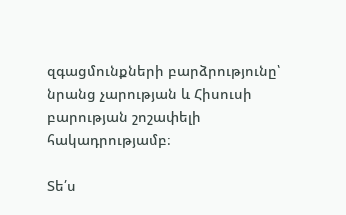զգացմունքների բարձրությունը՝ նրանց չարության և Հիսուսի բարության շոշափելի հակադրությամբ։

Տե՛ս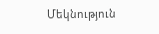Մեկնություն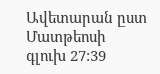Ավետարան ըստ Մատթեոսի գլուխ 27:39